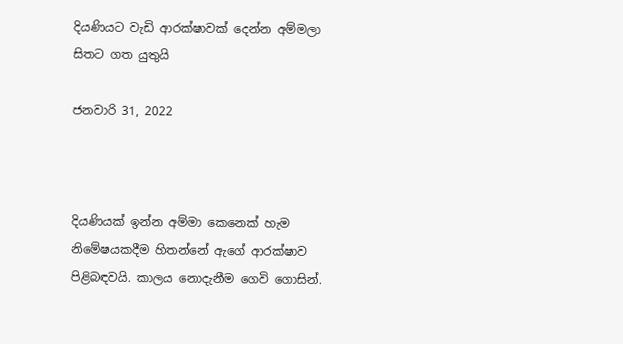දියණියට වැඩි ආරක්ෂාවක් දෙන්න අම්මලා සිතට ගත යුතුයි

ජනවාරි 31, 2022



දියණියක් ඉන්න අම්මා කෙනෙක් හැම නිමේෂයකදීම හිතන්නේ ඇගේ ආරක්ෂාව පිළිබඳවයි. කාලය නොදැනීම ගෙවි ගොසින්.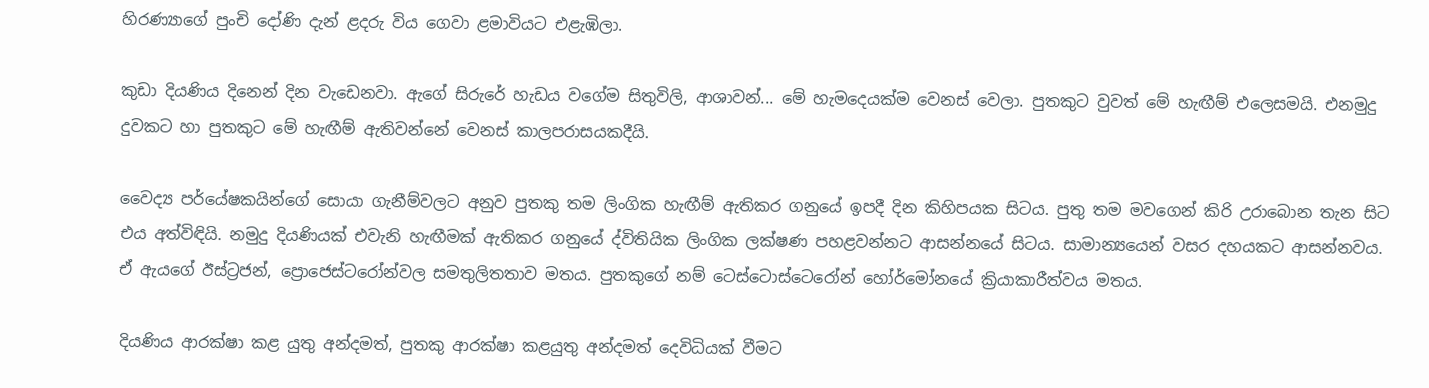හිරණ්‍යාගේ පුංචි දෝණි දැන් ළදරු විය ගෙවා ළමාවියට එළැඹිලා.

කුඩා දියණිය දිනෙන් දින වැඩෙනවා. ඇගේ සිරුරේ හැඩය වගේම සිතුවිලි, ආශාවන්... මේ හැමදෙයක්ම වෙනස් වෙලා. පුතකුට වුවත් මේ හැඟීම් එලෙසමයි. එනමුදු දුවකට හා පුතකුට මේ හැඟීම් ඇතිවන්නේ වෙනස් කාලපරාසයකදීයි.

වෛද්‍ය පර්යේෂකයින්ගේ සොයා ගැනීම්වලට අනුව පුතකු තම ලිංගික හැඟීම් ඇතිකර ගනුයේ ඉපදී දින කිහිපයක සිටය. පුතු තම මවගෙන් කිරි උරාබොන තැන සිට එය අත්විඳියි. නමුදු දියණියක් එවැනි හැඟීමක් ඇතිකර ගනුයේ ද්විතියික ලිංගික ලක්ෂණ පහළවන්නට ආසන්නයේ සිටය. සාමාන්‍යයෙන් වසර දහයකට ආසන්නවය. ඒ ඇයගේ ඊස්ට්‍රජන්, ප්‍රොජෙස්ටරෝන්වල සමතුලිතතාව මතය. පුතකුගේ නම් ටෙස්ටොස්ටෙරෝන් හෝර්මෝනයේ ක්‍රියාකාරීත්වය මතය.

දියණිය ආරක්ෂා කළ යුතු අන්දමත්, පුතකු ආරක්ෂා කළයුතු අන්දමත් දෙවිධියක් වීමට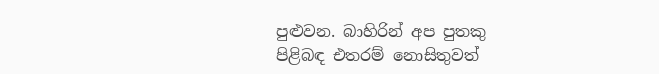පුළුවන. බාහිරින් අප පුතකු පිළිබඳ එතරම් නොසිතුවත්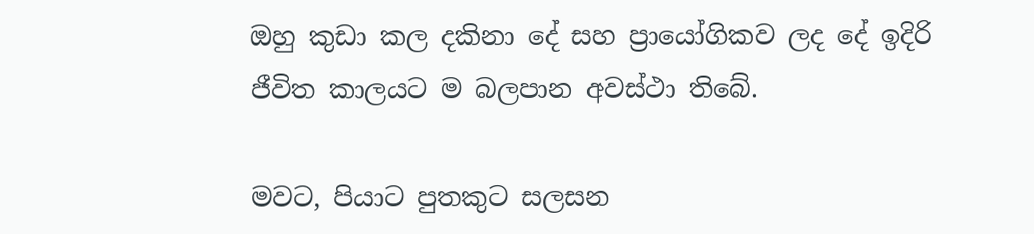ඔහු කුඩා කල දකිනා දේ සහ ප්‍රායෝගිකව ලද දේ ඉදිරි ජීවිත කාලයට ම බලපාන අවස්ථා තිබේ.

මවට, පියාට පුතකුට සලසන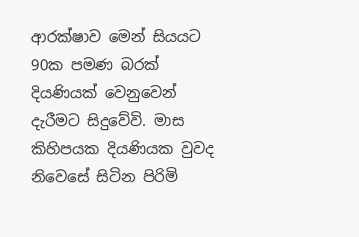ආරක්ෂාව මෙන් සියයට 90ක පමණ බරක් දියණියක් වෙනුවෙන් දැරීමට සිදුවේවි. මාස කිහිපයක දියණියක වුවද නිවෙසේ සිටින පිරිමි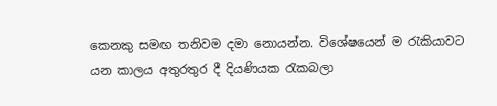කෙනකු සමඟ තනිවම දමා නොයන්න. විශේෂයෙන් ම රැකියාවට යන කාලය අතුරතුර දී දියණියක රැකබලා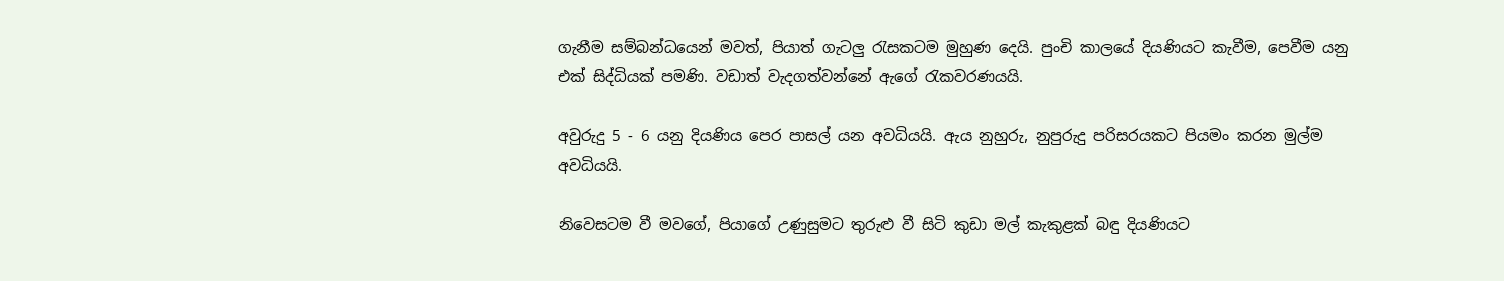ගැනීම සම්බන්ධයෙන් මවත්, පියාත් ගැටලු රැසකටම මුහුණ දෙයි. පුංචි කාලයේ දියණියට කැවීම, පෙවීම යනු එක් සිද්ධියක් පමණි. වඩාත් වැදගත්වන්නේ ඇගේ රැකවරණයයි.

අවුරුදු 5 - 6 යනු දියණිය පෙර පාසල් යන අවධියයි. ඇය නුහුරු, නුපුරුදු පරිසරයකට පියමං කරන මුල්ම අවධියයි.

නිවෙසටම වී මවගේ, පියාගේ උණුසුමට තුරුළු වී සිටි කුඩා මල් කැකුළක් බඳු දියණියට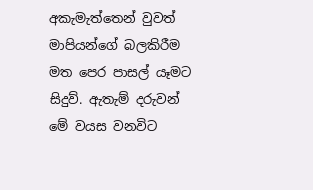අකැමැත්තෙන් වුවත් මාපියන්ගේ බලකිරීම මත පෙර පාසල් යෑමට සිදුව්. ඇතැම් දරුවන් මේ වයස වනවිට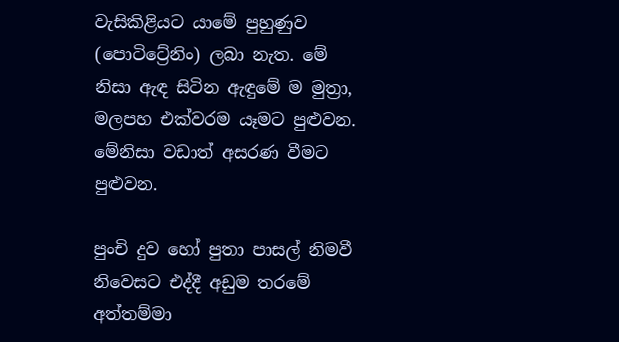වැසිකිළියට යාමේ පුහුණුව (පොටිට්‍රේනිං) ලබා නැත. මේ නිසා ඇඳ සිටින ඇඳුමේ ම මුත්‍රා, මලපහ එක්වරම යෑමට පුළුවන. මේනිසා වඩාත් අසරණ වීමට පුළුවන.

පුංචි දුව හෝ පුතා පාසල් නිමවී නිවෙසට එද්දී අඩුම තරමේ අත්තම්මා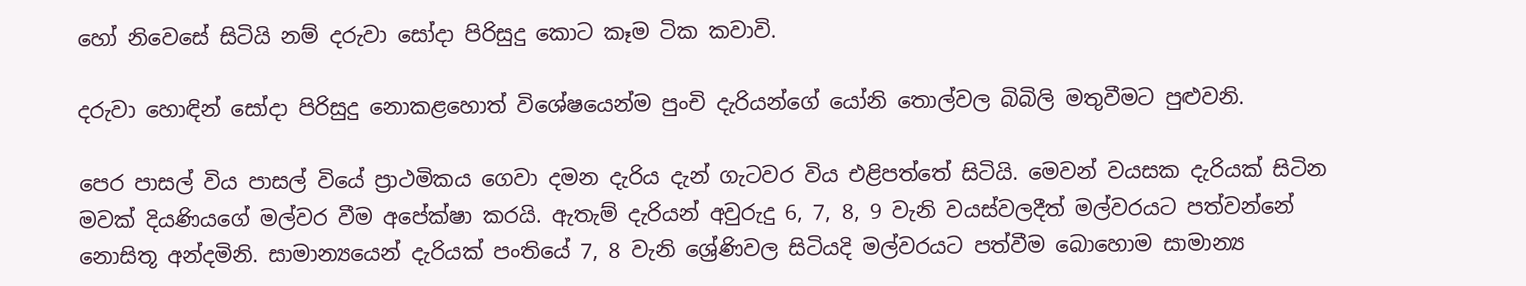හෝ නිවෙසේ සිටියි නම් දරුවා සෝදා පිරිසුදු කොට කෑම ටික කවාවි.

දරුවා හොඳින් සෝදා පිරිසුදු නොකළහොත් විශේෂයෙන්ම පුංචි දැරියන්ගේ යෝනි තොල්වල බිබිලි මතුවීමට පුළුවනි.

පෙර පාසල් විය පාසල් වියේ ප්‍රාථමිකය ගෙවා දමන දැරිය දැන් ගැටවර විය එළිපත්තේ සිටියි. මෙවන් වයසක දැරියක් සිටින මවක් දියණියගේ මල්වර වීම අපේක්ෂා කරයි. ඇතැම් දැරියන් අවුරුදු 6, 7, 8, 9 වැනි වයස්වලදීත් මල්වරයට පත්වන්නේ නොසිතූ අන්දමිනි. සාමාන්‍යයෙන් දැරියක් පංතියේ 7, 8 වැනි ශ්‍රේණිවල සිටියදි මල්වරයට පත්වීම බොහොම සාමාන්‍ය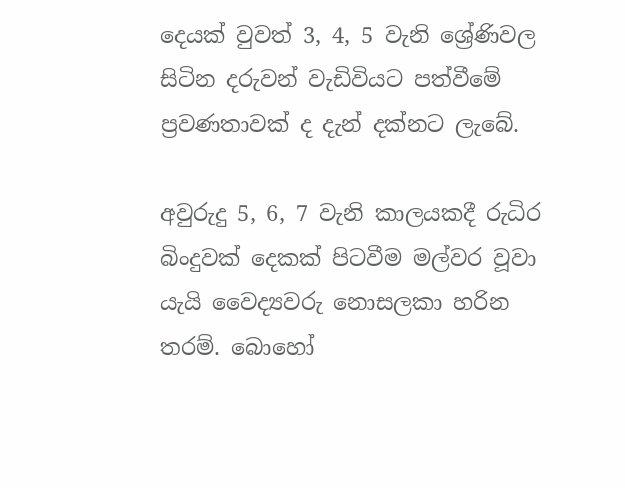දෙයක් වුවත් 3, 4, 5 වැනි ශ්‍රේණිවල සිටින දරුවන් වැඩිවියට පත්වීමේ ප්‍රවණතාවක් ද දැන් දක්නට ලැබේ.

අවුරුදු 5, 6, 7 වැනි කාලයකදී රුධිර බිංදුවක් දෙකක් පිටවීම මල්වර වූවා යැයි වෛද්‍යවරු නොසලකා හරින තරම්. බොහෝ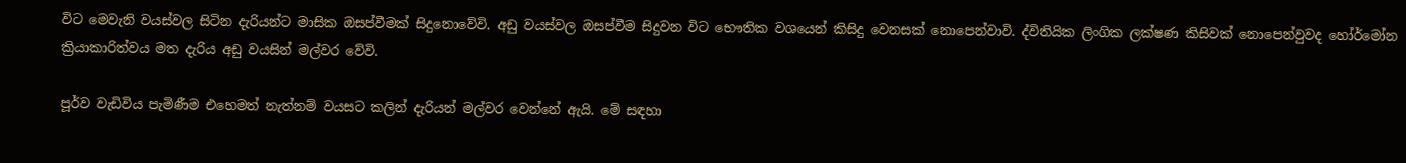විට මෙවැනි වයස්වල සිටින දැරියන්ට මාසික ඔසප්වීමක් සිදුනොවේවි. අඩු වයස්වල ඔසප්වීම සිදුවන විට භෞතික වශයෙන් කිසිදු වෙනසක් නොපෙන්වාවි. ද්විතියික ලිංගික ලක්ෂණ කිසිවක් නොපෙන්වුවද හෝර්මෝන ක්‍රියාකාරිත්වය මත දැරිය අඩු වයසින් මල්වර වේවි.

පූර්ව වැඩිවිය පැමිණීම එහෙමත් නැත්නම් වයසට කලින් දැරියන් මල්වර වෙන්නේ ඇයි. මේ සඳහා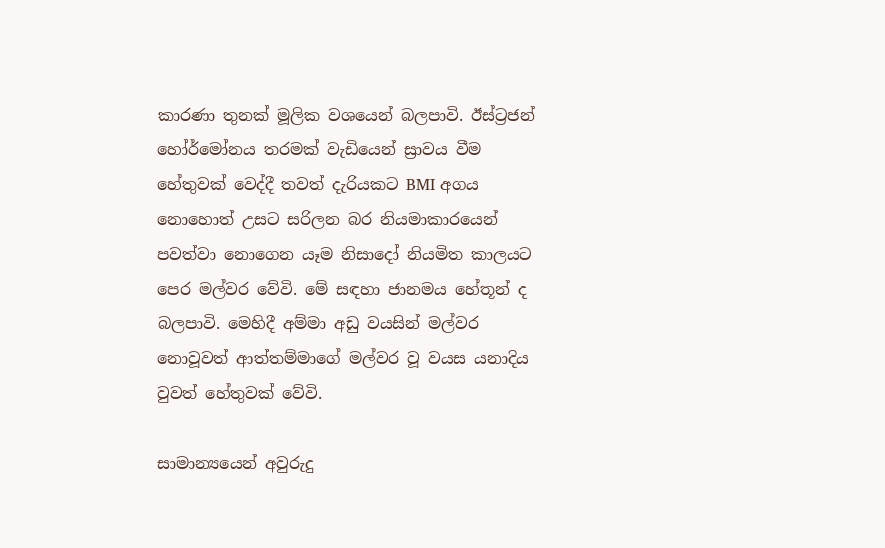කාරණා තුනක් මූලික වශයෙන් බලපාවි. ඊස්ට්‍රජන් හෝර්මෝනය තරමක් වැඩියෙන් ස්‍රාවය වීම හේතුවක් වෙද්දී තවත් දැරියකට BMI අගය නොහොත් උසට සරිලන බර නියමාකාරයෙන් පවත්වා නොගෙන යෑම නිසාදෝ නියමිත කාලයට පෙර මල්වර වේවි. මේ සඳහා ජානමය හේතූන් ද බලපාවි. මෙහිදී අම්මා අඩු වයසින් මල්වර නොවූවත් ආත්තම්මාගේ මල්වර වූ වයස යනාදිය වුවත් හේතුවක් වේවි.

සාමාන්‍යයෙන් අවුරුදු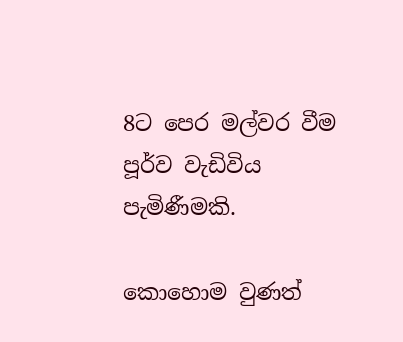8ට පෙර මල්වර වීම පූර්ව වැඩිවිය පැමිණීමකි.

කොහොම වුණත්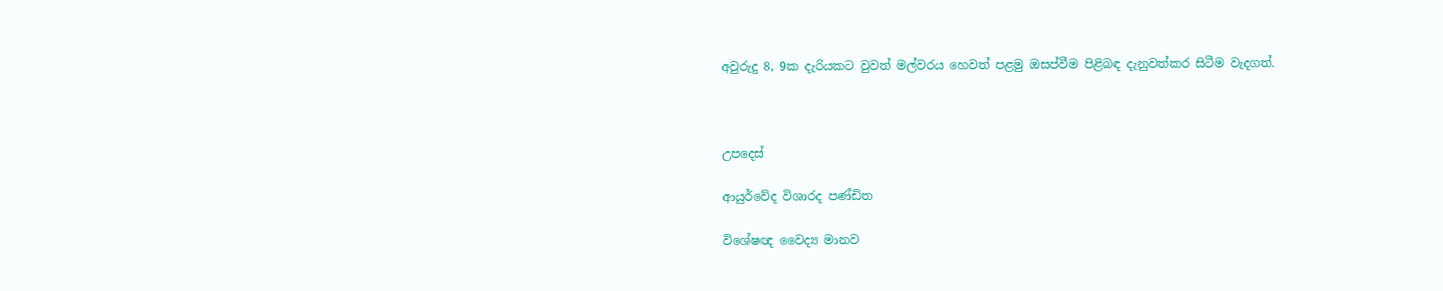අවුරුදු 8, 9ක දැරියකට වුවත් මල්වරය හෙවත් පළමු ඔසප්වීම පිළිබඳ දැනුවත්කර සිටීම වැදගත්.



උපදෙස්

ආයුර්වේද විශාරද පණ්ඩිත

විශේෂඥ වෛද්‍ය මානව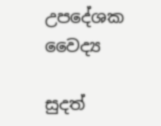උපදේශක වෛද්‍ය

සුදත්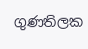ගුණතිලක